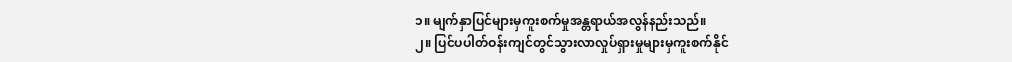၁။ မျက်နှာပြင်များမှကူးစက်မှုအန္တရာယ်အလွန်နည်းသည်။
၂။ ပြင်ပပါတ်ဝန်းကျင်တွင်သွားလာလှုပ်ရှားမှုများမှကူးစက်နိုင်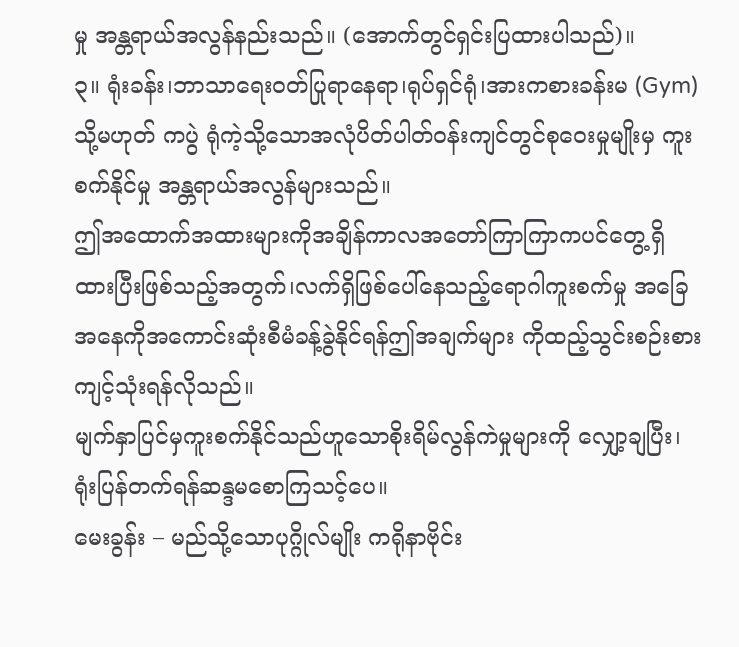မှု အန္တရာယ်အလွန်နည်းသည်။ (အောက်တွင်ရှင်းပြထားပါသည်)။
၃။ ရုံးခန်း၊ဘာသာရေးဝတ်ပြုရာနေရာ၊ရုပ်ရှင်ရုံ၊အားကစားခန်းမ (Gym) သို့မဟုတ် ကပွဲ ရုံကဲ့သို့သောအလုံပိတ်ပါတ်ဝန်းကျင်တွင်စုဝေးမှုမျိုးမှ ကူးစက်နိုင်မှု အန္တရာယ်အလွန်များသည်။
ဤအထောက်အထားများကိုအချိန်ကာလအတော်ကြာကြာကပင်တွေ့ရှိထားပြီးဖြစ်သည့်အတွက်၊လက်ရှိဖြစ်ပေါ်နေသည့်ရောဂါကူးစက်မှု အခြေအနေကိုအကောင်းဆုံးစီမံခန့်ခွဲနိုင်ရန်ဤအချက်များ ကိုထည့်သွင်းစဉ်းစားကျင့်သုံးရန်လိုသည်။
မျက်နှာပြင်မှကူးစက်နိုင်သည်ဟူသောစိုးရိမ်လွန်ကဲမှုများကို လျှော့ချပြီး၊ ရုံးပြန်တက်ရန်ဆန္ဒမစောကြသင့်ပေ။
မေးခွန်း – မည်သို့သောပုဂ္ဂိုလ်မျိုး ကရိုနာဗိုင်း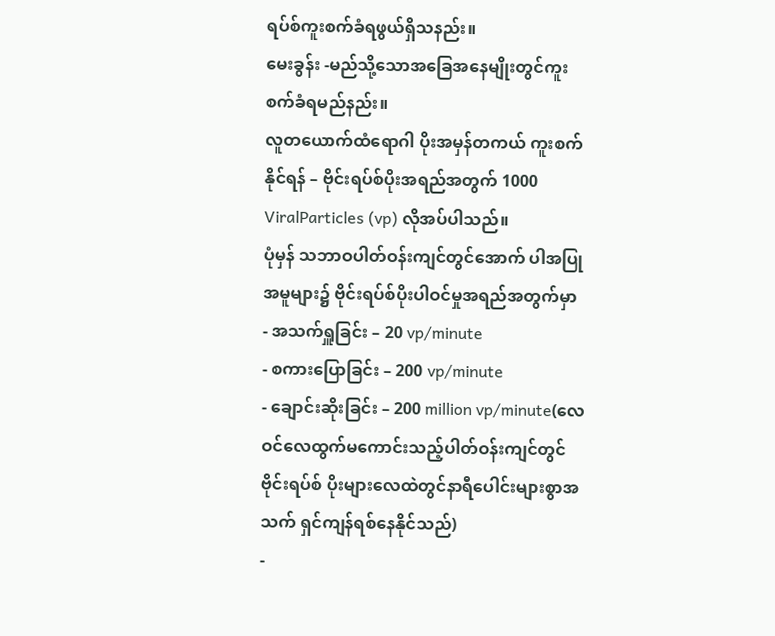ရပ်စ်ကူးစက်ခံရဖွယ်ရှိသနည်း။
မေးခွန်း -မည်သို့သောအခြေအနေမျိုးတွင်ကူးစက်ခံရမည်နည်း။
လူတယောက်ထံရောဂါ ပိုးအမှန်တကယ် ကူးစက်နိုင်ရန် – ဗိုင်းရပ်စ်ပိုးအရည်အတွက် 1000 ViralParticles (vp) လိုအပ်ပါသည်။
ပုံမှန် သဘာဝပါတ်ဝန်းကျင်တွင်အောက် ပါအပြုအမူများ၌ ဗိုင်းရပ်စ်ပိုးပါဝင်မှုအရည်အတွက်မှာ
- အသက်ရှူခြင်း – 20 vp/minute
- စကားပြောခြင်း – 200 vp/minute
- ချောင်းဆိုးခြင်း – 200 million vp/minute(လေဝင်လေထွက်မကောင်းသည့်ပါတ်ဝန်းကျင်တွင် ဗိုင်းရပ်စ် ပိုးများလေထဲတွင်နာရီပေါင်းများစွာအသက် ရှင်ကျန်ရစ်နေနိုင်သည်)
-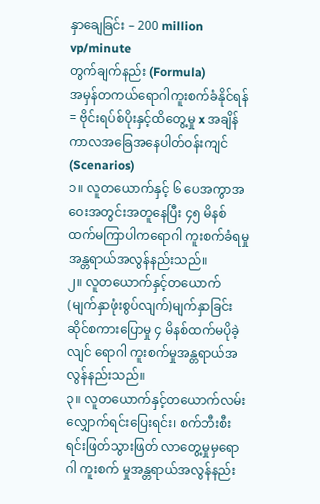နှာချေခြင်း – 200 million vp/minute
တွက်ချက်နည်း (Formula)
အမှန်တကယ်ရောဂါကူးစက်ခံနိုင်ရန် = ဗိုင်းရပ်စ်ပိုးနှင့်ထိတွေ့မှု x အချိန်ကာလအခြေအနေပါတ်ဝန်းကျင် (Scenarios)
၁။ လူတယောက်နှင့် ၆ ပေအကွာအဝေးအတွင်းအတူနေပြီး ၄၅ မိနစ်ထက်မကြာပါကရောဂါ ကူးစက်ခံရမှု အန္တရာယ်အလွန်နည်းသည်။
၂။ လူတယောက်နှင့်တယောက် (မျက်နှာဖုံးစွပ်လျက်)မျက်နှာခြင်းဆိုင်စကားပြောမှု ၄ မိနစ်ထက်မပိုခဲ့လျင် ရောဂါ ကူးစက်မှုအန္တရာယ်အလွန်နည်းသည်။
၃။ လူတယောက်နှင့်တယောက်လမ်းလျှောက်ရင်းပြေးရင်း၊ စက်ဘီးစီးရင်းဖြတ်သွားဖြတ် လာတွေ့မှုမှရောဂါ ကူးစက် မှုအန္တရာယ်အလွန်နည်း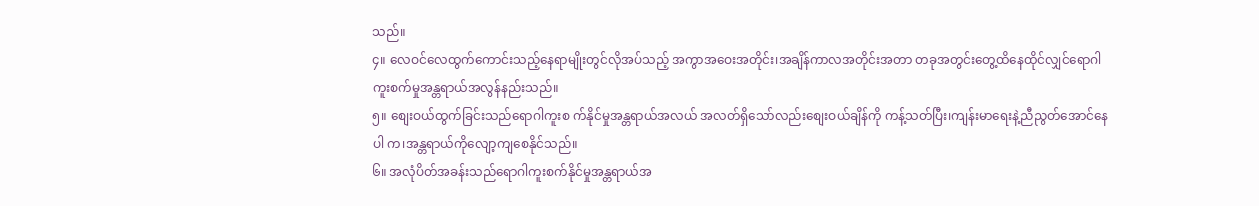သည်။
၄။ လေဝင်လေထွက်ကောင်းသည့်နေရာမျိုးတွင်လိုအပ်သည့် အကွာအဝေးအတိုင်း၊အချိန်ကာလအတိုင်းအတာ တခုအတွင်းတွေ့ထိနေထိုင်လျှင်ရောဂါကူးစက်မှုအန္တရာယ်အလွန်နည်းသည်။
၅။ စျေးဝယ်ထွက်ခြင်းသည်ရောဂါကူးစ က်နိုင်မှုအန္တရာယ်အလယ် အလတ်ရှိသော်လည်းစျေးဝယ်ချိန်ကို ကန့်သတ်ပြီး၊ကျန်းမာရေးနဲ့ညီညွတ်အောင်နေပါ က၊အန္တရာယ်ကိုလျော့ကျစေနိုင်သည်။
၆။ အလုံပိတ်အခန်းသည်ရောဂါကူးစက်နိုင်မှုအန္တရာယ်အ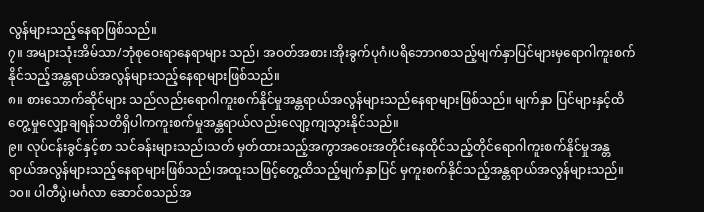လွန်များသည့်နေရာဖြစ်သည်။
၇။ အများသုံးအိမ်သာ/ဘုံစုဝေးရာနေရာများ သည်၊ အဝတ်အစား၊အိုးခွက်ပုဂံ၊ပရိဘောဂစသည့်မျက်နှာပြင်များမှရောဂါကူးစက်နိုင်သည့်အန္တရာယ်အလွန်များသည့်နေရာများဖြစ်သည်။
၈။ စားသောက်ဆိုင်များ သည်လည်းရောဂါကူးစက်နိုင်မှုအန္တရာယ်အလွန်များသည်နေရာများဖြစ်သည်။ မျက်နှာ ပြင်များနှင့်ထိတွေ့မှုလျှော့ချရန်သတိရှိပါကကူးစက်မှုအန္တရာယ်လည်းလျော့ကျသွားနိုင်သည်။
၉။ လုပ်ငန်းခွင်နှင့်စာ သင်ခန်းများသည်၊သတ် မှတ်ထားသည့်အကွာအဝေးအတိုင်းနေထိုင်သည့်တိုင်ရောဂါကူးစက်နိုင်မှုအန္တရာယ်အလွန်များသည့်နေရာများဖြစ်သည်၊အထူးသဖြင့်တွေ့ထိသည့်မျက်နှာပြင် မှကူးစက်နိုင်သည့်အန္တရာယ်အလွန်များသည်။
၁၀။ ပါတီပွဲ၊မင်္ဂလာ ဆောင်စသည်အ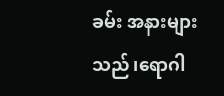ခမ်း အနားများသည်၊ရောဂါ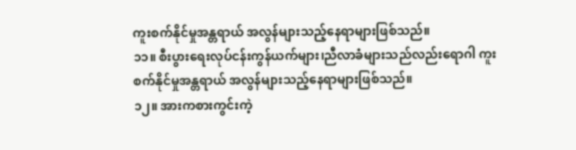ကူးစက်နိုင်မှုအန္တရာယ် အလွန်များသည့်နေရာများဖြစ်သည်။
၁၁။ စီးပွားရေးလုပ်ငန်းကွန်ယက်များ၊ညီလာခံများသည်လည်းရောဂါ ကူးစက်နိုင်မှုအန္တရာယ် အလွန်များသည့်နေရာများဖြစ်သည်။
၁၂။ အားကစားကွင်းကဲ့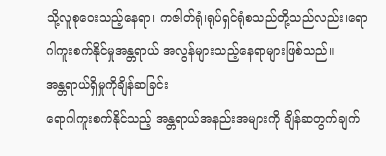သို့လူစုဝေးသည့်နေရာ၊ ကဇါတ်ရုံ၊ရုပ်ရှင်ရုံစသည်တို့သည်လည်း၊ရောဂါကူးစက်နိုင်မှုအန္တရာယ် အလွန်များသည့်နေရာများဖြစ်သည်။
အန္တရာယ်ရှိမှုကိုချိန်ဆခြင်း
ရောဂါကူးစက်နိုင်သည့် အန္တရာယ်အနည်းအများကို ချိန်ဆတွက်ချက်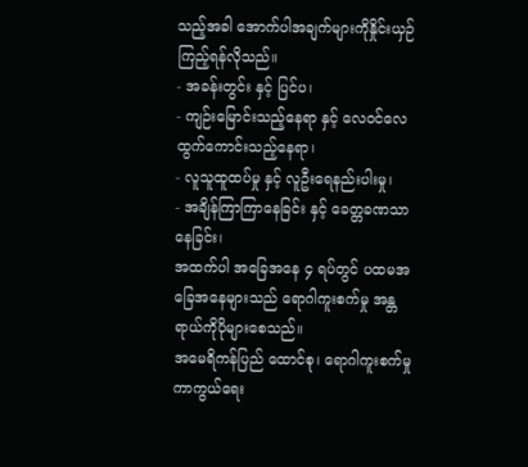သည့်အခါ အောက်ပါအချက်များကိုနှိုင်းယှဉ်ကြည့်ရန်လိုသည်။
- အခန်းတွင်း နှင့် ပြင်ပ၊
- ကျဉ်းမြောင်းသည့်နေရာ နှင့် လေဝင်လေထွက်ကောင်းသည့်နေရာ၊
- လူသူထူထပ်မှု နှင့် လူဦးရေနည်းပါးမှု၊
- အချိန်ကြာကြာနေခြင်း နှင့် ခေတ္တခဏသာနေခြင်း၊
အထက်ပါ အခြေအနေ ၄ ရပ်တွင် ပထမအခြေအနေများသည် ရောဂါကူးစက်မှု အန္တရာယ်ကိုပိုများစေသည်။
အမေရိကန်ပြည် ထောင်စု၊ ရောဂါကူးစက်မှုကာကွယ်ရေး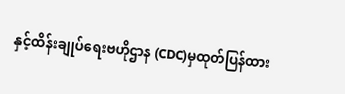နှင့်ထိန်းချုပ်ရေးဗဟိုဌာန (CDC)မှထုတ်ပြန်ထား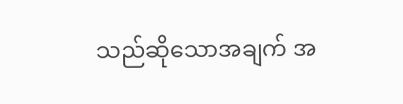သည်ဆိုသောအချက် အ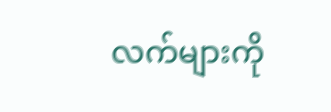လက်များကို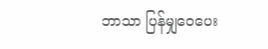ဘာသာ ပြန်မျှဝေပေး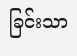ခြင်းသာ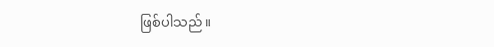ဖြစ်ပါသည်။